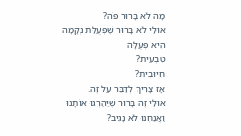מָה לֹא בָּרוּר פֹּה?
אוּלַי לֹא בָּרוּר שֶׁפְּעֻלַּת נְקָמָה
הִיא פְּעֻלָּה
טִבְעִית?
חִיּוּבִית?
אָז צָרִיךְ לְדַבֵּר עַל זֶה.
אוּלַי זֶה בָּרוּר שֶׁיַּהַרְגוּ אוֹתָנוּ
וַאֲנַחְנוּ לֹא נָגִיב?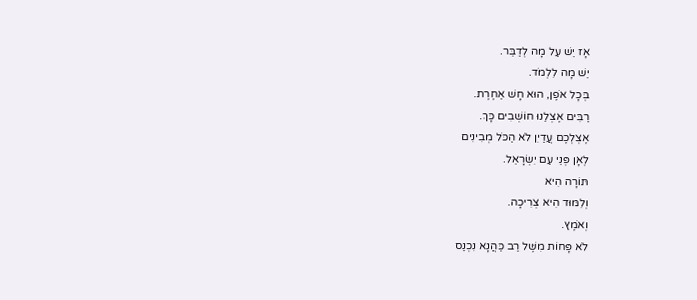אָז יֵשׁ עַל מָה לְדַבֵּר.
יֵשׁ מָה לִלְמֹד.
בְּכָל אֹפֶן, הוּא חָשׁ אַחֶרֶת.
רַבִּים אֶצְלֵנוּ חוֹשְׁבִים כָּךְ.
אֶצְלְכֶם עֲדַיִן לֹא הַכֹּל מְבִינִים
לְאָן פְּנֵי עַם יִשְׂרָאֵל.
תּוֹרָה הִיא
וְלִמּוּד הִיא צְרִיכָה.
וְאֹמֶץ.
לֹא פָּחוֹת מִשֶּׁל רַב כַּהֲנָא נִכְנַס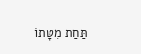תַּחַת מִטָּתוֹ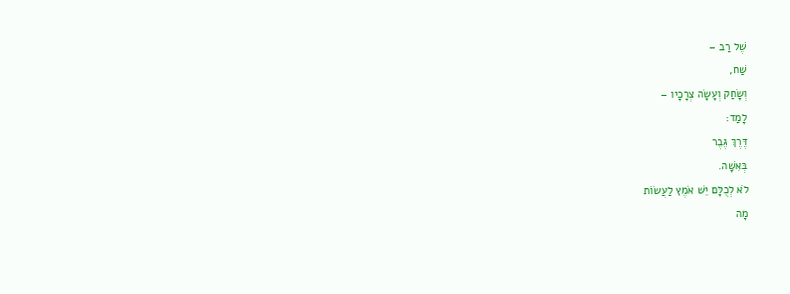שֶׁל רַב –
שַׁח,
וְשָׂחַק וְעָשָׂה צְרָכָיו –
לָמַד:
דֶּרֶךְ גֶּבֶר
בְּאִשָּׁה.
לֹא לְכֻלָּם יֵשׁ אֹמֶץ לַעֲשׂוֹת
מָה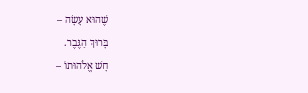שֶׁהוּא עָשָׂה –
בָּרוּךְ הַגֶּבֶר.
חָשׁ אֱלֹהוּתוֹ –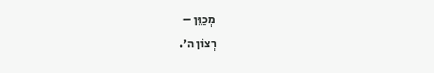מְכַוֵּן –
רְצוֹן ה׳.